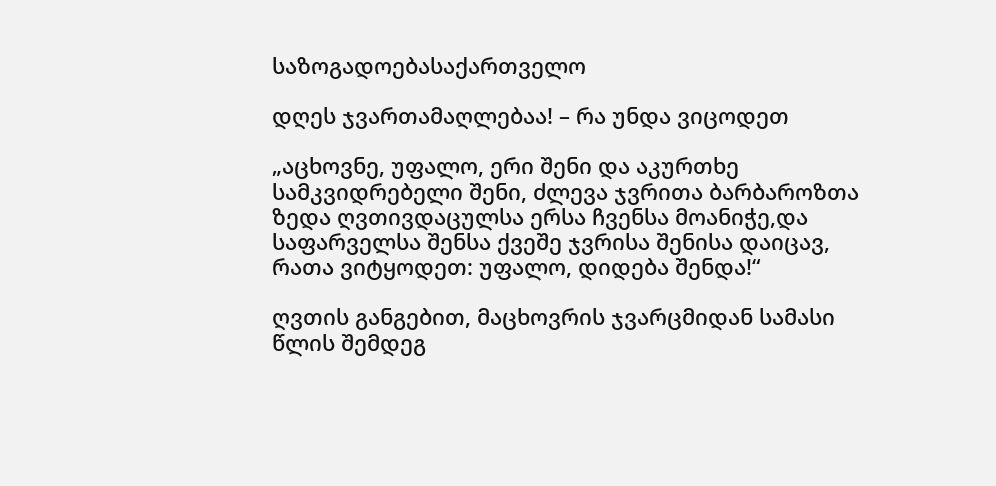საზოგადოებასაქართველო

დღეს ჯვართამაღლებაა! – რა უნდა ვიცოდეთ

„აცხოვნე, უფალო, ერი შენი და აკურთხე სამკვიდრებელი შენი, ძლევა ჯვრითა ბარბაროზთა ზედა ღვთივდაცულსა ერსა ჩვენსა მოანიჭე,და საფარველსა შენსა ქვეშე ჯვრისა შენისა დაიცავ, რათა ვიტყოდეთ: უფალო, დიდება შენდა!“

ღვთის განგებით, მაცხოვრის ჯვარცმიდან სამასი წლის შემდეგ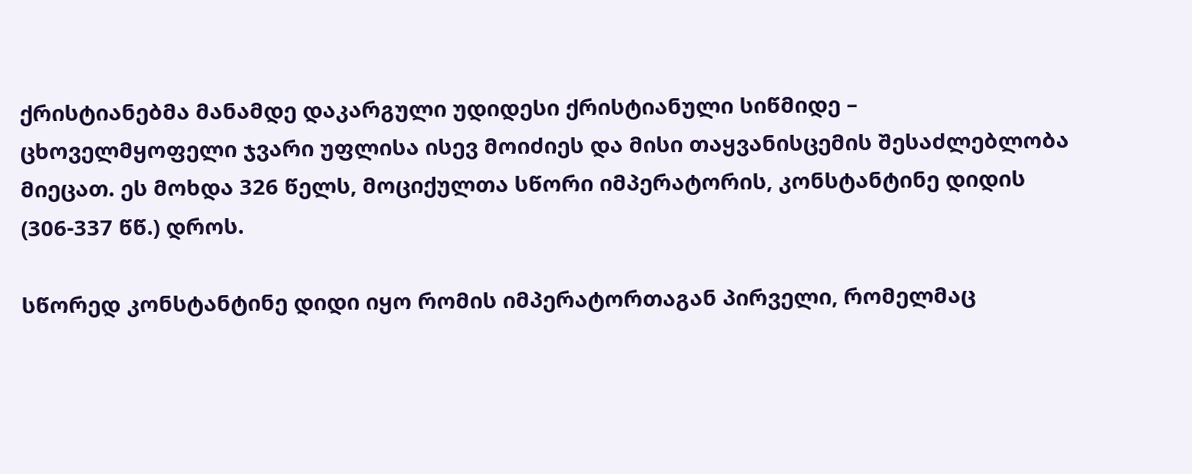ქრისტიანებმა მანამდე დაკარგული უდიდესი ქრისტიანული სიწმიდე – ცხოველმყოფელი ჯვარი უფლისა ისევ მოიძიეს და მისი თაყვანისცემის შესაძლებლობა მიეცათ. ეს მოხდა 326 წელს, მოციქულთა სწორი იმპერატორის, კონსტანტინე დიდის (306-337 წწ.) დროს.

სწორედ კონსტანტინე დიდი იყო რომის იმპერატორთაგან პირველი, რომელმაც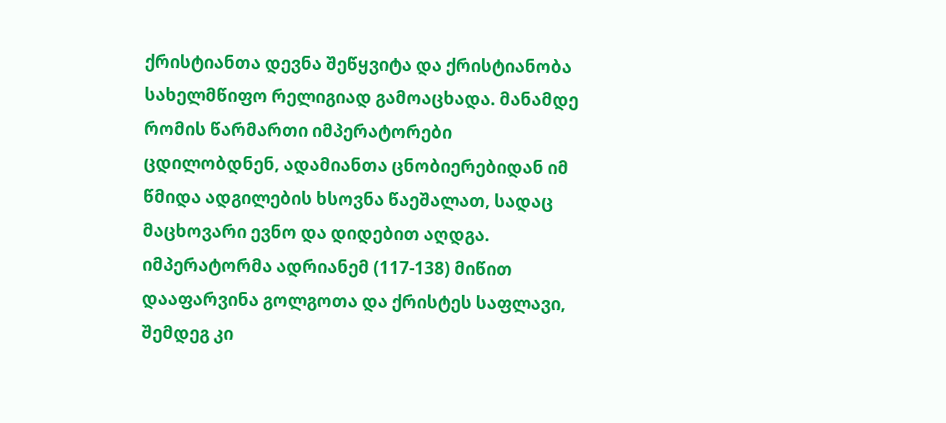ქრისტიანთა დევნა შეწყვიტა და ქრისტიანობა სახელმწიფო რელიგიად გამოაცხადა. მანამდე რომის წარმართი იმპერატორები ცდილობდნენ, ადამიანთა ცნობიერებიდან იმ წმიდა ადგილების ხსოვნა წაეშალათ, სადაც მაცხოვარი ევნო და დიდებით აღდგა. იმპერატორმა ადრიანემ (117-138) მიწით დააფარვინა გოლგოთა და ქრისტეს საფლავი, შემდეგ კი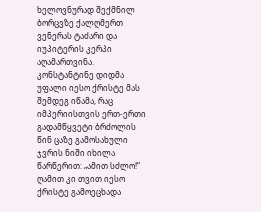ხელოვნურად შექმნილ ბორცვზე ქალღმერთ ვენერას ტაძარი და იუპიტერის კერპი აღამართვინა. კონსტანტინე დიდმა უფალი იესო ქრისტე მას შემდეგ იწამა, რაც იმპერიისთვის ერთ-ერთი გადამწყვეტი ბრძოლის წინ ცაზე გამოსახული ჯვრის ნიში იხილა წარწერით: „ამით სძლო!“ ღამით კი თვით იესო ქრისტე გამოეცხადა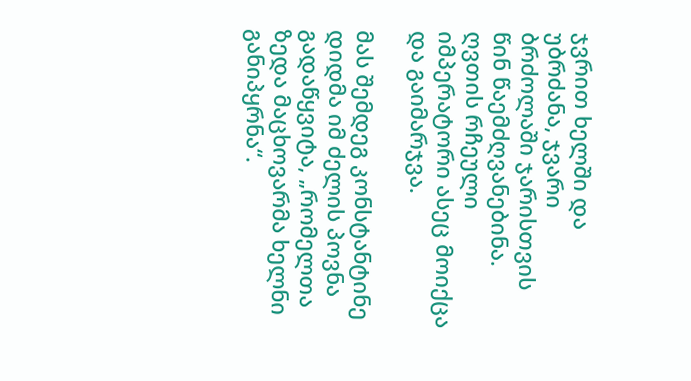ჯვრით ხელში და უბრძანა, ჯვარი ბრძოლაში ჯარისთვის წინ წაემძღვანებინა. ღვთის რჩეული იმპერატორი ასეც მოიქცა და გაიმარჯვა.

მას შემდეგ კონსტანტინე დიდმა იმ ძელის პოვნა გადაწყვიტა, „რომელთა ზედა მაცხოვარმა ხელნი განიპყრნა“.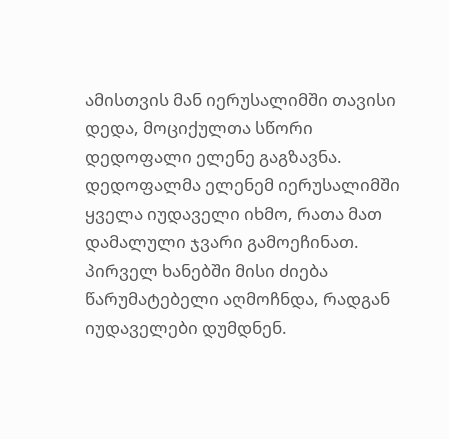ამისთვის მან იერუსალიმში თავისი დედა, მოციქულთა სწორი დედოფალი ელენე გაგზავნა. დედოფალმა ელენემ იერუსალიმში ყველა იუდაველი იხმო, რათა მათ დამალული ჯვარი გამოეჩინათ. პირველ ხანებში მისი ძიება წარუმატებელი აღმოჩნდა, რადგან იუდაველები დუმდნენ.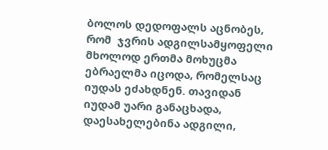ბოლოს დედოფალს აცნობეს, რომ  ჯვრის ადგილსამყოფელი მხოლოდ ერთმა მოხუცმა ებრაელმა იცოდა, რომელსაც იუდას ეძახდნენ. თავიდან იუდამ უარი განაცხადა, დაესახელებინა ადგილი,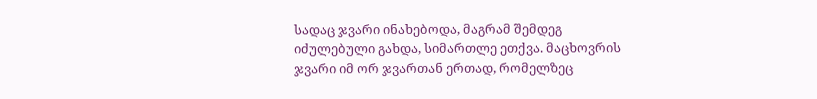სადაც ჯვარი ინახებოდა, მაგრამ შემდეგ იძულებული გახდა, სიმართლე ეთქვა. მაცხოვრის ჯვარი იმ ორ ჯვართან ერთად, რომელზეც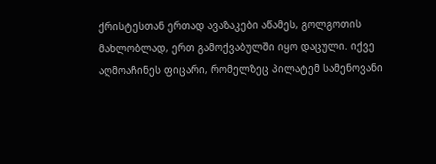ქრისტესთან ერთად ავაზაკები აწამეს, გოლგოთის მახლობლად, ერთ გამოქვაბულში იყო დაცული. იქვე აღმოაჩინეს ფიცარი, რომელზეც პილატემ სამენოვანი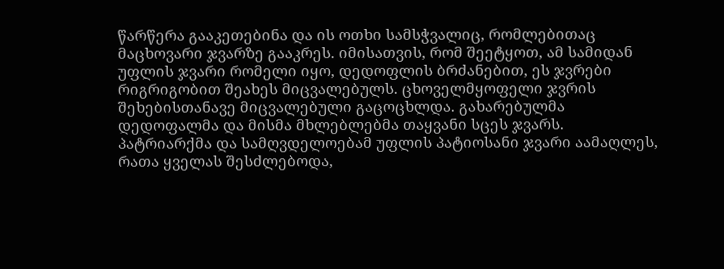წარწერა გააკეთებინა და ის ოთხი სამსჭვალიც, რომლებითაც მაცხოვარი ჯვარზე გააკრეს. იმისათვის, რომ შეეტყოთ, ამ სამიდან უფლის ჯვარი რომელი იყო, დედოფლის ბრძანებით, ეს ჯვრები რიგრიგობით შეახეს მიცვალებულს. ცხოველმყოფელი ჯვრის შეხებისთანავე მიცვალებული გაცოცხლდა. გახარებულმა დედოფალმა და მისმა მხლებლებმა თაყვანი სცეს ჯვარს. პატრიარქმა და სამღვდელოებამ უფლის პატიოსანი ჯვარი აამაღლეს, რათა ყველას შესძლებოდა,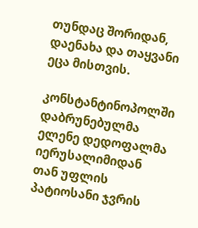თუნდაც შორიდან, დაენახა და თაყვანი ეცა მისთვის.

კონსტანტინოპოლში დაბრუნებულმა ელენე დედოფალმა იერუსალიმიდან თან უფლის პატიოსანი ჯვრის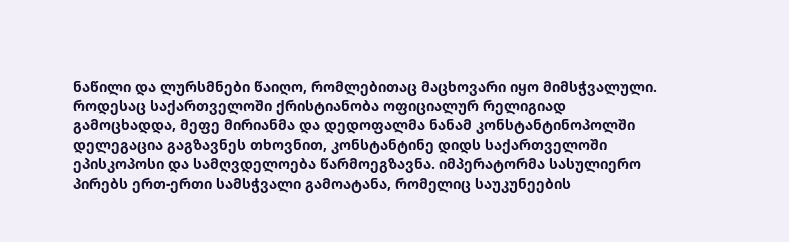ნაწილი და ლურსმნები წაიღო, რომლებითაც მაცხოვარი იყო მიმსჭვალული. როდესაც საქართველოში ქრისტიანობა ოფიციალურ რელიგიად გამოცხადდა, მეფე მირიანმა და დედოფალმა ნანამ კონსტანტინოპოლში დელეგაცია გაგზავნეს თხოვნით, კონსტანტინე დიდს საქართველოში ეპისკოპოსი და სამღვდელოება წარმოეგზავნა. იმპერატორმა სასულიერო პირებს ერთ-ერთი სამსჭვალი გამოატანა, რომელიც საუკუნეების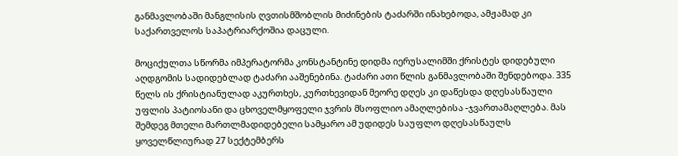განმავლობაში მანგლისის ღვთისმშობლის მიძინების ტაძარში ინახებოდა, ამჟამად კი საქართველოს საპატრიარქოშია დაცული.

მოციქულთა სწორმა იმპერატორმა კონსტანტინე დიდმა იერუსალიმში ქრისტეს დიდებული აღდგომის სადიდებლად ტაძარი ააშენებინა. ტაძარი ათი წლის განმავლობაში შენდებოდა. 335 წელს ის ქრისტიანულად აკურთხეს, კურთხევიდან მეორე დღეს კი დაწესდა დღესასწაული უფლის პატიოსანი და ცხოველმყოფელი ჯვრის მსოფლიო ამაღლებისა -ჯვართამაღლება. მას შემდეგ მთელი მართლმადიდებელი სამყარო ამ უდიდეს საუფლო დღესასწაულს ყოველწლიურად 27 სექტემბერს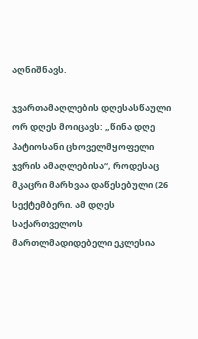აღნიშნავს.

ჯვართამაღლების დღესასწაული  ორ დღეს მოიცავს: „წინა დღე პატიოსანი ცხოველმყოფელი ჯვრის ამაღლებისა“, როდესაც მკაცრი მარხვაა დაწესებული (26 სექტემბერი. ამ დღეს საქართველოს მართლმადიდებელი ეკლესია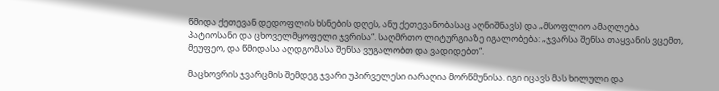წმიდა ქეთევან დედოფლის ხსნების დღეს, ანუ ქეთევანობასაც აღნიშნავს) და „მსოფლიო ამაღლება პატიოსანი და ცხოველმყოფელი ჯვრისა“. საღმრთო ლიტურგიაზე იგალობება: „ჯვარსა შენსა თაყვანის ვცემთ, მეუფეო, და წმიდასა აღდგომასა შენსა ვუგალობთ და ვადიდებთ“.

მაცხოვრის ჯვარცმის შემდეგ ჯვარი უპირველესი იარაღია მორწმუნისა. იგი იცავს მას ხილული და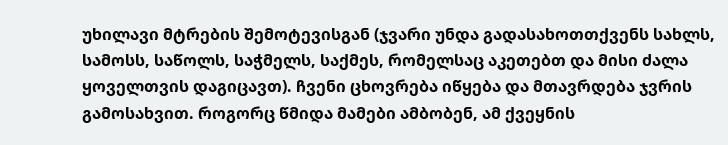უხილავი მტრების შემოტევისგან (ჯვარი უნდა გადასახოთთქვენს სახლს, სამოსს, საწოლს, საჭმელს, საქმეს, რომელსაც აკეთებთ და მისი ძალა ყოველთვის დაგიცავთ). ჩვენი ცხოვრება იწყება და მთავრდება ჯვრის გამოსახვით. როგორც წმიდა მამები ამბობენ, ამ ქვეყნის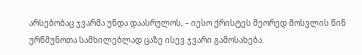არსებობაც ჯვარმა უნდა დაასრულოს, – იესო ქრისტეს მეორედ მოსვლის წინ ურწმუნოთა სამხილებლად ცაზე ისევ ჯვარი გამოსახება.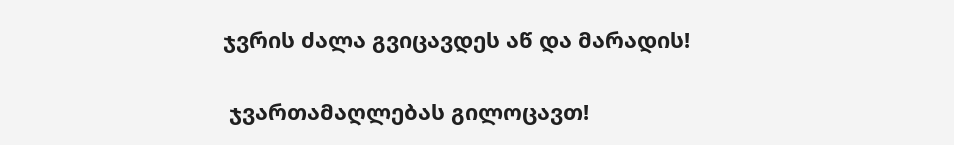ჯვრის ძალა გვიცავდეს აწ და მარადის!

 ჯვართამაღლებას გილოცავთ!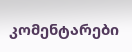კომენტარები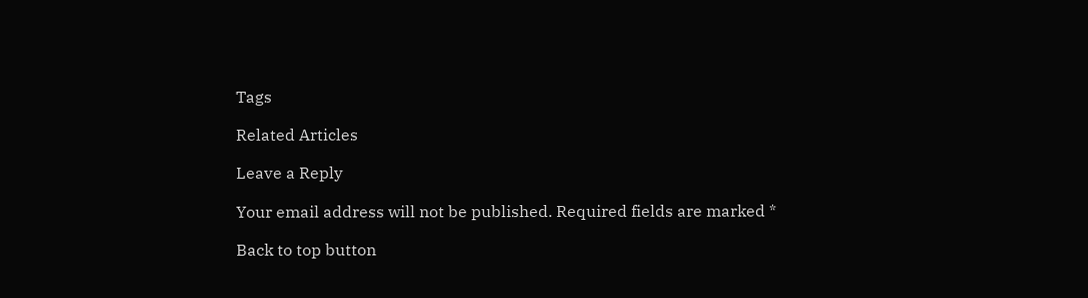Tags

Related Articles

Leave a Reply

Your email address will not be published. Required fields are marked *

Back to top button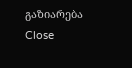გაზიარება
Close